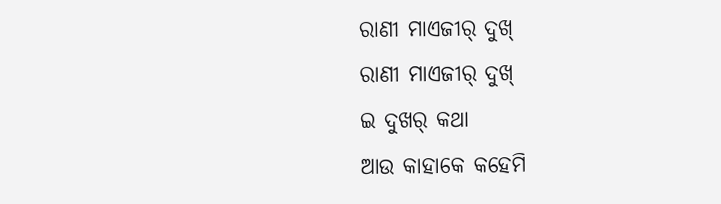ରାଣୀ ମାଏଜୀର୍ ଦୁଖ୍
ରାଣୀ ମାଏଜୀର୍ ଦୁଖ୍
ଇ ଦୁଖର୍ କଥା
ଆଉ କାହାକେ କହେମି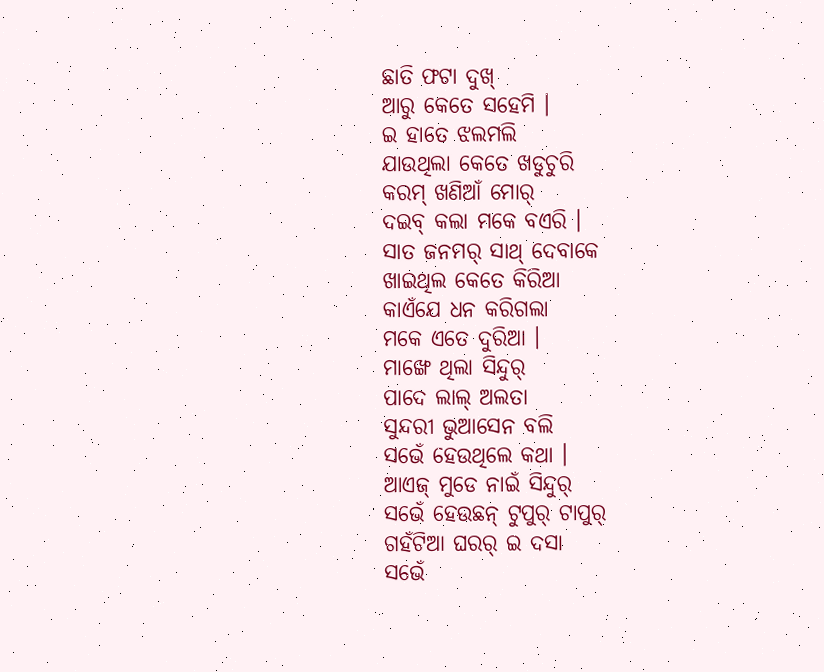ଛାତି ଫଟା ଦୁଖ୍
ଆରୁ କେତେ ସହେମି ।
ଇ ହାତେ ଝଲମଲି
ଯାଉଥିଲା କେତେ ଖଡୁଚୁରି
କରମ୍ ଖଣିଆଁ ମୋର୍
ଦଇବ୍ କଲା ମକେ ବଏରି ।
ସାତ ଜନମର୍ ସାଥ୍ ଦେବାକେ
ଖାଇଥିଲ କେତେ କିରିଆ
କାଏଁଯେ ଧନ କରିଗଲା
ମକେ ଏତେ ଦୁରିଆ ।
ମାଙ୍ଖେ ଥିଲା ସିନ୍ଦୁର୍
ପାଦେ ଲାଲ୍ ଅଲତା
ସୁନ୍ଦରୀ ଭୁଆସେନ ବଲି
ସଭେଁ ହେଉଥିଲେ କଥା ।
ଆଏଜ୍ ମୁଡେ ନାଇଁ ସିନ୍ଦୁର୍
ସଭେଁ ହେଉଛନ୍ ଟୁପୁର୍ ଟାପୁର୍
ଗହଁଟିଆ ଘରର୍ ଇ ଦସା
ସଭେଁ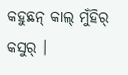କହୁଛନ୍ କାଲ୍ ମୁଁହିର୍ କସୁର୍ ।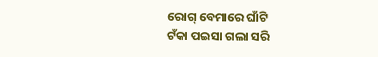ରୋଗ୍ ବେମାରେ ଘାଁଟି
ଟଁକା ପଇସା ଗଲା ସରି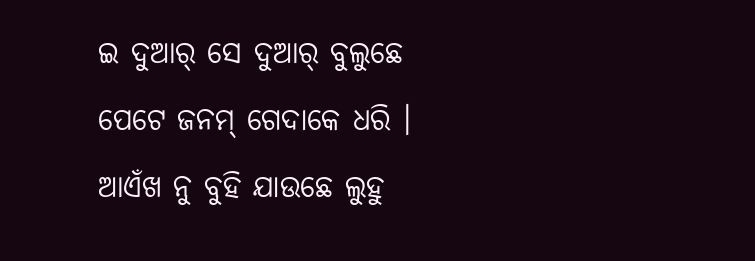ଇ ଦୁଆର୍ ସେ ଦୁଆର୍ ବୁଲୁଛେ
ପେଟେ ଜନମ୍ ଗେଦାକେ ଧରି ।
ଆଏଁଖ ନୁ ବୁହି ଯାଉଛେ ଲୁହୁ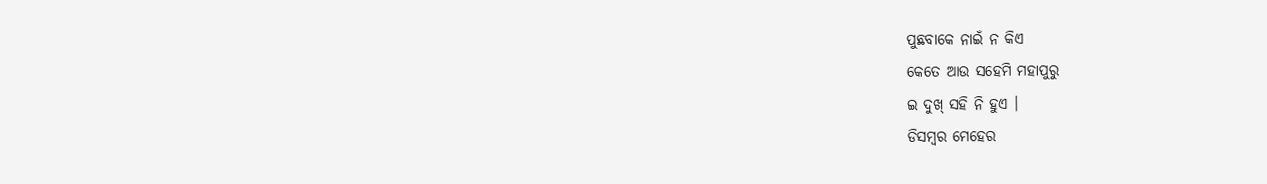ପୁଛବାକେ ନାଇଁ ନ କିଏ
କେତେ ଆଉ ସହେମି ମହାପୁରୁ
ଇ ଦୁଖ୍ ସହି ନି ହୁଏ ।
ଡିସମ୍ବର ମେହେର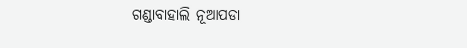ଗଣ୍ଡାବାହାଲି ନୂଆପଡା